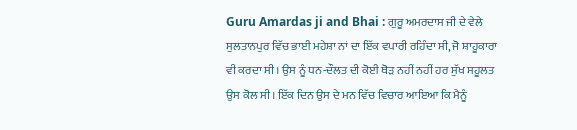Guru Amardas ji and Bhai : ਗੁਰੂ ਅਮਰਦਾਸ ਜੀ ਦੇ ਵੇਲੇ ਸੁਲਤਾਨਪੁਰ ਵਿੱਚ ਭਾਈ ਮਹੇਸ਼ਾ ਨਾਂ ਦਾ ਇੱਕ ਵਪਾਰੀ ਰਹਿੰਦਾ ਸੀ, ਜੋ ਸ਼ਾਹੂਕਾਰਾ ਵੀ ਕਰਦਾ ਸੀ। ਉਸ ਨੂੰ ਧਨ-ਦੌਲਤ ਦੀ ਕੋਈ ਥੋੜ ਨਹੀਂ ਨਹੀਂ ਹਰ ਸੁੱਖ ਸਹੂਲਤ ਉਸ ਕੋਲ ਸੀ। ਇੱਕ ਦਿਨ ਉਸ ਦੇ ਮਨ ਵਿੱਚ ਵਿਚਾਰ ਆਇਆ ਕਿ ਮੈਨੂੰ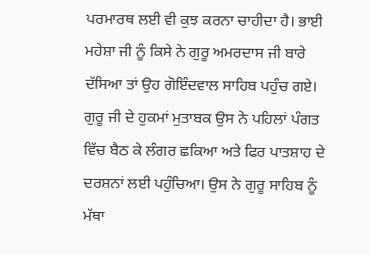ਪਰਮਾਰਥ ਲਈ ਵੀ ਕੁਝ ਕਰਨਾ ਚਾਹੀਦਾ ਹੈ। ਭਾਈ ਮਹੇਸ਼ਾ ਜੀ ਨੂੰ ਕਿਸੇ ਨੇ ਗੁਰੂ ਅਮਰਦਾਸ ਜੀ ਬਾਰੇ ਦੱਸਿਆ ਤਾਂ ਉਹ ਗੋਇੰਦਵਾਲ ਸਾਹਿਬ ਪਹੁੰਚ ਗਏ। ਗੁਰੂ ਜੀ ਦੇ ਹੁਕਮਾਂ ਮੁਤਾਬਕ ਉਸ ਨੇ ਪਹਿਲਾਂ ਪੰਗਤ ਵਿੱਚ ਬੈਠ ਕੇ ਲੰਗਰ ਛਕਿਆ ਅਤੇ ਫਿਰ ਪਾਤਸ਼ਾਹ ਦੇ ਦਰਸ਼ਨਾਂ ਲਈ ਪਹੁੰਚਿਆ। ਉਸ ਨੇ ਗੁਰੂ ਸਾਹਿਬ ਨੂੰ ਮੱਥਾ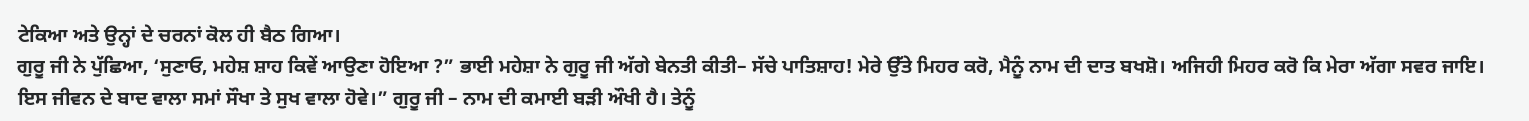ਟੇਕਿਆ ਅਤੇ ਉਨ੍ਹਾਂ ਦੇ ਚਰਨਾਂ ਕੋਲ ਹੀ ਬੈਠ ਗਿਆ।
ਗੁਰੂ ਜੀ ਨੇ ਪੁੱਛਿਆ, ‘ਸੁਣਾਓ, ਮਹੇਸ਼ ਸ਼ਾਹ ਕਿਵੇਂ ਆਉਣਾ ਹੋਇਆ ?” ਭਾਈ ਮਹੇਸ਼ਾ ਨੇ ਗੁਰੂ ਜੀ ਅੱਗੇ ਬੇਨਤੀ ਕੀਤੀ– ਸੱਚੇ ਪਾਤਿਸ਼ਾਹ! ਮੇਰੇ ਉੱਤੇ ਮਿਹਰ ਕਰੋ, ਮੈਨੂੰ ਨਾਮ ਦੀ ਦਾਤ ਬਖਸ਼ੋ। ਅਜਿਹੀ ਮਿਹਰ ਕਰੋ ਕਿ ਮੇਰਾ ਅੱਗਾ ਸਵਰ ਜਾਇ। ਇਸ ਜੀਵਨ ਦੇ ਬਾਦ ਵਾਲਾ ਸਮਾਂ ਸੌਖਾ ਤੇ ਸੁਖ ਵਾਲਾ ਹੋਵੇ।” ਗੁਰੂ ਜੀ – ਨਾਮ ਦੀ ਕਮਾਈ ਬੜੀ ਔਖੀ ਹੈ। ਤੇਨੂੰ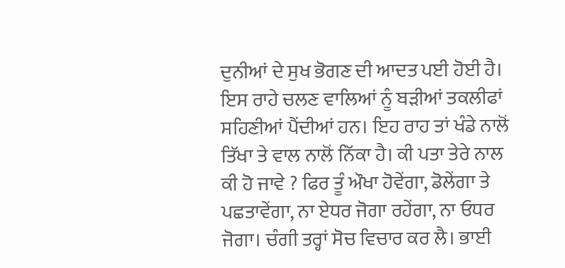ਦੁਨੀਆਂ ਦੇ ਸੁਖ ਭੋਗਣ ਦੀ ਆਦਤ ਪਈ ਹੋਈ ਹੈ। ਇਸ ਰਾਹੇ ਚਲਣ ਵਾਲਿਆਂ ਨੂੰ ਬੜੀਆਂ ਤਕਲੀਫਾਂ ਸਹਿਣੀਆਂ ਪੈਂਦੀਆਂ ਹਨ। ਇਹ ਰਾਹ ਤਾਂ ਖੰਡੇ ਨਾਲੋਂ ਤਿੱਖਾ ਤੇ ਵਾਲ ਨਾਲੋਂ ਨਿੱਕਾ ਹੈ। ਕੀ ਪਤਾ ਤੇਰੇ ਨਾਲ ਕੀ ਹੋ ਜਾਵੇ ? ਫਿਰ ਤੂੰ ਔਖਾ ਹੋਵੇਂਗਾ, ਡੋਲੇਂਗਾ ਤੇ ਪਛਤਾਵੇਂਗਾ, ਨਾ ਏਧਰ ਜੋਗਾ ਰਹੇਂਗਾ, ਨਾ ਓਧਰ ਜੋਗਾ। ਚੰਗੀ ਤਰ੍ਹਾਂ ਸੋਚ ਵਿਚਾਰ ਕਰ ਲੈ। ਭਾਈ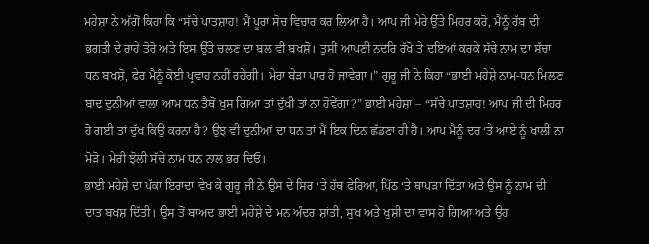ਮਹੇਸ਼ਾ ਨੇ ਅੱਗੋਂ ਕਿਹਾ ਕਿ “ਸੱਚੇ ਪਾਤਸ਼ਾਹ! ਮੈਂ ਪੂਰਾ ਸੋਚ ਵਿਚਾਰ ਕਰ ਲਿਆ ਹੈ। ਆਪ ਜੀ ਮੇਰੇ ਉੱਤੇ ਮਿਹਰ ਕਰੋ, ਮੈਨੂੰ ਰੱਬ ਦੀ ਭਗਤੀ ਦੇ ਰਾਹੇ ਤੋਰੋ ਅਤੇ ਇਸ ਉੱਤੇ ਚਲਣ ਦਾ ਬਲ ਵੀ ਬਖਸ਼ੋ। ਤੁਸੀਂ ਆਪਣੀ ਨਦਰਿ ਰੱਖੋ ਤੇ ਦਇਆਂ ਕਰਕੇ ਸੱਚੇ ਨਾਮ ਦਾ ਸੱਚਾ ਧਨ ਬਖਸ਼ੋ, ਫੇਰ ਮੈਨੂੰ ਕੋਈ ਪ੍ਰਵਾਹ ਨਹੀਂ ਰਹੇਗੀ। ਮੇਰਾ ਬੇੜਾ ਪਾਰ ਹੋ ਜਾਵੇਗਾ।” ਗੁਰੂ ਜੀ ਨੇ ਕਿਹਾ “ਭਾਈ ਮਹੇਸ਼ੇ ਨਾਮ-ਧਨ ਮਿਲਣ ਬਾਦ ਦੁਨੀਆਂ ਵਾਲਾ ਆਮ ਧਨ ਤੈਥੋਂ ਖੁਸ ਗਿਆ ਤਾਂ ਦੁੱਖੀ ਤਾਂ ਨਾ ਹੋਵੇਂਗਾ?” ਭਾਈ ਮਹੇਸ਼ਾ – “ਸੱਚੇ ਪਾਤਸ਼ਾਹ! ਆਪ ਜੀ ਦੀ ਮਿਹਰ ਹੋ ਗਈ ਤਾਂ ਦੁੱਖ ਕਿਉ ਕਰਨਾ ਹੈ? ਉਝ ਵੀ ਦੁਨੀਆਂ ਦਾ ਧਨ ਤਾਂ ਮੈਂ ਇਕ ਦਿਨ ਛੱਡਣਾ ਹੀ ਹੈ। ਆਪ ਮੈਨੂੰ ਦਰ ‘ਤੇ ਆਏ ਨੂੰ ਖਾਲੀ ਨਾ ਮੋੜੋ। ਮੇਰੀ ਝੋਲੀ ਸੱਚੇ ਨਾਮ ਧਨ ਨਾਲ ਭਰ ਦਿਓ।
ਭਾਈ ਮਹੇਸ਼ੇ ਦਾ ਪੱਕਾ ਇਰਾਦਾ ਵੇਖ ਕੇ ਗੁਰੂ ਜੀ ਨੇ ਉਸ ਦੇ ਸਿਰ ‘ਤੇ ਹੱਥ ਫੇਰਿਆ, ਪਿੱਠ ‘ਤੇ ਥਾਪੜਾ ਦਿੱਤਾ ਅਤੇ ਉਸ ਨੂੰ ਨਾਮ ਦੀ ਦਾਤ ਬਖਸ਼ ਦਿੱਤੀ। ਉਸ ਤੋਂ ਬਾਅਦ ਭਾਈ ਮਹੇਸ਼ੇ ਦੇ ਮਨ ਅੰਦਰ ਸ਼ਾਂਤੀ, ਸੁਖ ਅਤੇ ਖੁਸ਼ੀ ਦਾ ਵਾਸ ਹੋ ਗਿਆ ਅਤੇ ਉਹ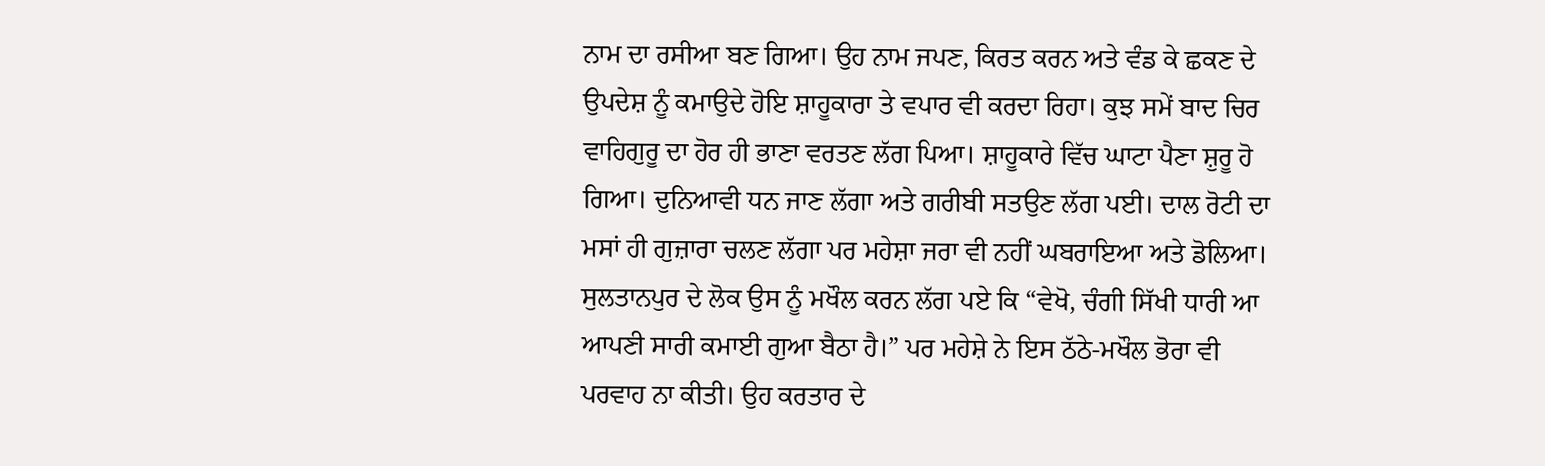ਨਾਮ ਦਾ ਰਸੀਆ ਬਣ ਗਿਆ। ਉਹ ਨਾਮ ਜਪਣ, ਕਿਰਤ ਕਰਨ ਅਤੇ ਵੰਡ ਕੇ ਛਕਣ ਦੇ ਉਪਦੇਸ਼ ਨੂੰ ਕਮਾਉਦੇ ਹੋਇ ਸ਼ਾਹੂਕਾਰਾ ਤੇ ਵਪਾਰ ਵੀ ਕਰਦਾ ਰਿਹਾ। ਕੁਝ ਸਮੇਂ ਬਾਦ ਚਿਰ ਵਾਹਿਗੁਰੂ ਦਾ ਹੋਰ ਹੀ ਭਾਣਾ ਵਰਤਣ ਲੱਗ ਪਿਆ। ਸ਼ਾਹੂਕਾਰੇ ਵਿੱਚ ਘਾਟਾ ਪੈਣਾ ਸ਼ੁਰੂ ਹੋ ਗਿਆ। ਦੁਨਿਆਵੀ ਧਨ ਜਾਣ ਲੱਗਾ ਅਤੇ ਗਰੀਬੀ ਸਤਉਣ ਲੱਗ ਪਈ। ਦਾਲ ਰੋਟੀ ਦਾ ਮਸਾਂ ਹੀ ਗੁਜ਼ਾਰਾ ਚਲਣ ਲੱਗਾ ਪਰ ਮਹੇਸ਼ਾ ਜਰਾ ਵੀ ਨਹੀਂ ਘਬਰਾਇਆ ਅਤੇ ਡੋਲਿਆ। ਸੁਲਤਾਨਪੁਰ ਦੇ ਲੋਕ ਉਸ ਨੂੰ ਮਖੌਲ ਕਰਨ ਲੱਗ ਪਏ ਕਿ “ਵੇਖੋ, ਚੰਗੀ ਸਿੱਖੀ ਧਾਰੀ ਆ ਆਪਣੀ ਸਾਰੀ ਕਮਾਈ ਗੁਆ ਬੈਠਾ ਹੈ।” ਪਰ ਮਹੇਸ਼ੇ ਨੇ ਇਸ ਠੱਠੇ-ਮਖੌਲ ਭੋਰਾ ਵੀ ਪਰਵਾਹ ਨਾ ਕੀਤੀ। ਉਹ ਕਰਤਾਰ ਦੇ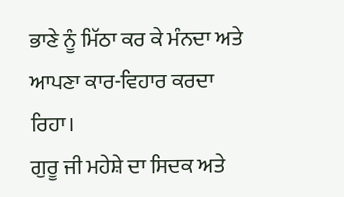ਭਾਣੇ ਨੂੰ ਮਿੱਠਾ ਕਰ ਕੇ ਮੰਨਦਾ ਅਤੇ ਆਪਣਾ ਕਾਰ-ਵਿਹਾਰ ਕਰਦਾ ਰਿਹਾ।
ਗੁਰੂ ਜੀ ਮਹੇਸ਼ੇ ਦਾ ਸਿਦਕ ਅਤੇ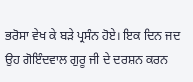ਭਰੋਸਾ ਵੇਖ ਕੇ ਬੜੇ ਪ੍ਰਸੰਨ ਹੋਏ। ਇਕ ਦਿਨ ਜਦ ਉਹ ਗੋਇੰਦਵਾਲ ਗੁਰੂ ਜੀ ਦੇ ਦਰਸ਼ਨ ਕਰਨ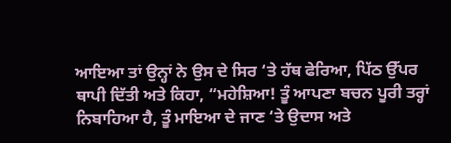ਆਇਆ ਤਾਂ ਉਨ੍ਹਾਂ ਨੇ ਉਸ ਦੇ ਸਿਰ ‘ਤੇ ਹੱਥ ਫੇਰਿਆ, ਪਿੱਠ ਉੱਪਰ ਥਾਪੀ ਦਿੱਤੀ ਅਤੇ ਕਿਹਾ, “ਮਹੇਸ਼ਿਆ! ਤੂੰ ਆਪਣਾ ਬਚਨ ਪੂਰੀ ਤਰ੍ਹਾਂ ਨਿਬਾਹਿਆ ਹੈ, ਤੂੰ ਮਾਇਆ ਦੇ ਜਾਣ ‘ਤੇ ਉਦਾਸ ਅਤੇ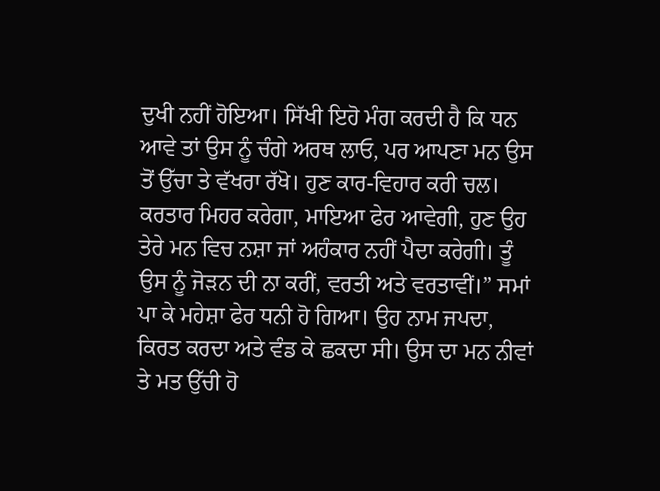ਦੁਖੀ ਨਹੀਂ ਹੋਇਆ। ਸਿੱਖੀ ਇਹੋ ਮੰਗ ਕਰਦੀ ਹੈ ਕਿ ਧਨ ਆਵੇ ਤਾਂ ਉਸ ਨੂੰ ਚੰਗੇ ਅਰਥ ਲਾਓ, ਪਰ ਆਪਣਾ ਮਨ ਉਸ ਤੋਂ ਉੱਚਾ ਤੇ ਵੱਖਰਾ ਰੱਖੋ। ਹੁਣ ਕਾਰ-ਵਿਹਾਰ ਕਰੀ ਚਲ। ਕਰਤਾਰ ਮਿਹਰ ਕਰੇਗਾ, ਮਾਇਆ ਫੇਰ ਆਵੇਗੀ, ਹੁਣ ਉਹ ਤੇਰੇ ਮਨ ਵਿਚ ਨਸ਼ਾ ਜਾਂ ਅਹੰਕਾਰ ਨਹੀਂ ਪੈਦਾ ਕਰੇਗੀ। ਤੂੰ ਉਸ ਨੂੰ ਜੋੜਨ ਦੀ ਨਾ ਕਰੀਂ, ਵਰਤੀ ਅਤੇ ਵਰਤਾਵੀਂ।” ਸਮਾਂ ਪਾ ਕੇ ਮਹੇਸ਼ਾ ਫੇਰ ਧਨੀ ਹੋ ਗਿਆ। ਉਹ ਨਾਮ ਜਪਦਾ, ਕਿਰਤ ਕਰਦਾ ਅਤੇ ਵੰਡ ਕੇ ਛਕਦਾ ਸੀ। ਉਸ ਦਾ ਮਨ ਨੀਵਾਂ ਤੇ ਮਤ ਉੱਚੀ ਹੋ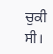ਚੁਕੀ ਸੀ।